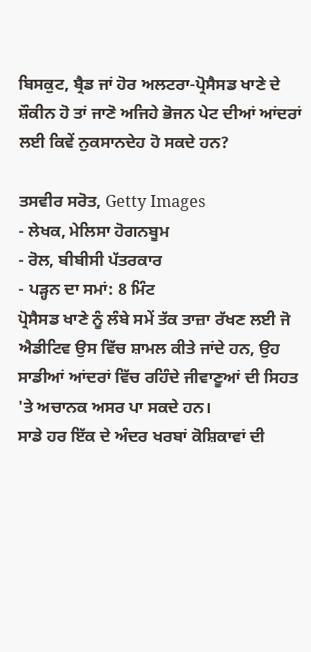ਬਿਸਕੁਟ, ਬ੍ਰੈਡ ਜਾਂ ਹੋਰ ਅਲਟਰਾ-ਪ੍ਰੋਸੈਸਡ ਖਾਣੇ ਦੇ ਸ਼ੌਕੀਨ ਹੋ ਤਾਂ ਜਾਣੋ ਅਜਿਹੇ ਭੋਜਨ ਪੇਟ ਦੀਆਂ ਆਂਦਰਾਂ ਲਈ ਕਿਵੇਂ ਨੁਕਸਾਨਦੇਹ ਹੋ ਸਕਦੇ ਹਨ?

ਤਸਵੀਰ ਸਰੋਤ, Getty Images
- ਲੇਖਕ, ਮੇਲਿਸਾ ਹੋਗਨਬੂਮ
- ਰੋਲ, ਬੀਬੀਸੀ ਪੱਤਰਕਾਰ
- ਪੜ੍ਹਨ ਦਾ ਸਮਾਂ: 8 ਮਿੰਟ
ਪ੍ਰੋਸੈਸਡ ਖਾਣੇ ਨੂੰ ਲੰਬੇ ਸਮੇਂ ਤੱਕ ਤਾਜ਼ਾ ਰੱਖਣ ਲਈ ਜੋ ਐਡੀਟਿਵ ਉਸ ਵਿੱਚ ਸ਼ਾਮਲ ਕੀਤੇ ਜਾਂਦੇ ਹਨ, ਉਹ ਸਾਡੀਆਂ ਆਂਦਰਾਂ ਵਿੱਚ ਰਹਿੰਦੇ ਜੀਵਾਣੂਆਂ ਦੀ ਸਿਹਤ 'ਤੇ ਅਚਾਨਕ ਅਸਰ ਪਾ ਸਕਦੇ ਹਨ।
ਸਾਡੇ ਹਰ ਇੱਕ ਦੇ ਅੰਦਰ ਖਰਬਾਂ ਕੋਸ਼ਿਕਾਵਾਂ ਦੀ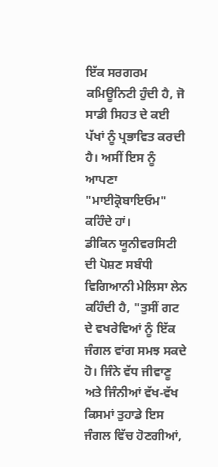ਇੱਕ ਸਰਗਰਮ ਕਮਿਊਨਿਟੀ ਹੁੰਦੀ ਹੈ, ਜੋ ਸਾਡੀ ਸਿਹਤ ਦੇ ਕਈ ਪੱਖਾਂ ਨੂੰ ਪ੍ਰਭਾਵਿਤ ਕਰਦੀ ਹੈ। ਅਸੀਂ ਇਸ ਨੂੰ ਆਪਣਾ "ਮਾਈਕ੍ਰੋਬਾਇਓਮ" ਕਹਿੰਦੇ ਹਾਂ।
ਡੀਕਿਨ ਯੂਨੀਵਰਸਿਟੀ ਦੀ ਪੋਸ਼ਣ ਸਬੰਧੀ ਵਿਗਿਆਨੀ ਮੇਲਿਸਾ ਲੇਨ ਕਹਿੰਦੀ ਹੈ, "ਤੁਸੀਂ ਗਟ ਦੇ ਵਖਰੇਵਿਆਂ ਨੂੰ ਇੱਕ ਜੰਗਲ ਵਾਂਗ ਸਮਝ ਸਕਦੇ ਹੋ। ਜਿੰਨੇ ਵੱਧ ਜੀਵਾਣੂ ਅਤੇ ਜਿੰਨੀਆਂ ਵੱਖ-ਵੱਖ ਕਿਸਮਾਂ ਤੁਹਾਡੇ ਇਸ ਜੰਗਲ ਵਿੱਚ ਹੋਣਗੀਆਂ,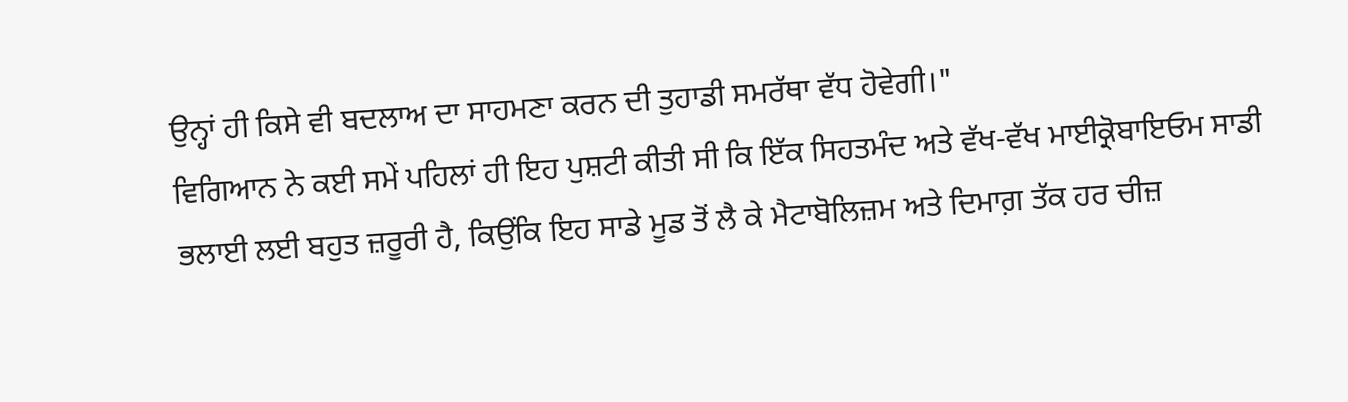ਉਨ੍ਹਾਂ ਹੀ ਕਿਸੇ ਵੀ ਬਦਲਾਅ ਦਾ ਸਾਹਮਣਾ ਕਰਨ ਦੀ ਤੁਹਾਡੀ ਸਮਰੱਥਾ ਵੱਧ ਹੋਵੇਗੀ।"
ਵਿਗਿਆਨ ਨੇ ਕਈ ਸਮੇਂ ਪਹਿਲਾਂ ਹੀ ਇਹ ਪੁਸ਼ਟੀ ਕੀਤੀ ਸੀ ਕਿ ਇੱਕ ਸਿਹਤਮੰਦ ਅਤੇ ਵੱਖ-ਵੱਖ ਮਾਈਕ੍ਰੋਬਾਇਓਮ ਸਾਡੀ ਭਲਾਈ ਲਈ ਬਹੁਤ ਜ਼ਰੂਰੀ ਹੈ, ਕਿਉਂਕਿ ਇਹ ਸਾਡੇ ਮੂਡ ਤੋਂ ਲੈ ਕੇ ਮੈਟਾਬੋਲਿਜ਼ਮ ਅਤੇ ਦਿਮਾਗ਼ ਤੱਕ ਹਰ ਚੀਜ਼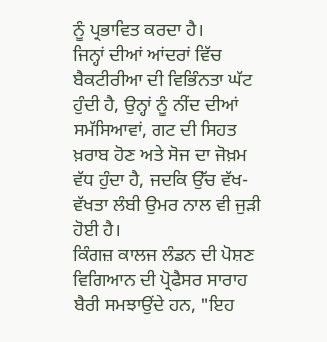ਨੂੰ ਪ੍ਰਭਾਵਿਤ ਕਰਦਾ ਹੈ।
ਜਿਨ੍ਹਾਂ ਦੀਆਂ ਆਂਦਰਾਂ ਵਿੱਚ ਬੈਕਟੀਰੀਆ ਦੀ ਵਿਭਿੰਨਤਾ ਘੱਟ ਹੁੰਦੀ ਹੈ, ਉਨ੍ਹਾਂ ਨੂੰ ਨੀਂਦ ਦੀਆਂ ਸਮੱਸਿਆਵਾਂ, ਗਟ ਦੀ ਸਿਹਤ ਖ਼ਰਾਬ ਹੋਣ ਅਤੇ ਸੋਜ ਦਾ ਜੋਖ਼ਮ ਵੱਧ ਹੁੰਦਾ ਹੈ, ਜਦਕਿ ਉੱਚ ਵੱਖ-ਵੱਖਤਾ ਲੰਬੀ ਉਮਰ ਨਾਲ ਵੀ ਜੁੜੀ ਹੋਈ ਹੈ।
ਕਿੰਗਜ਼ ਕਾਲਜ ਲੰਡਨ ਦੀ ਪੋਸ਼ਣ ਵਿਗਿਆਨ ਦੀ ਪ੍ਰੋਫੈਸਰ ਸਾਰਾਹ ਬੈਰੀ ਸਮਝਾਉਂਦੇ ਹਨ, "ਇਹ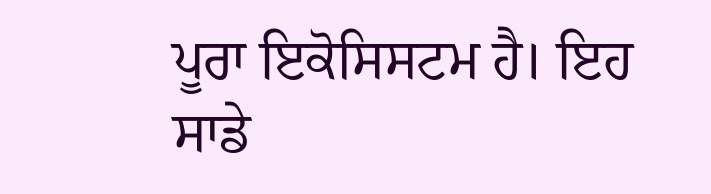ਪੂਰਾ ਇਕੋਸਿਸਟਮ ਹੈ। ਇਹ ਸਾਡੇ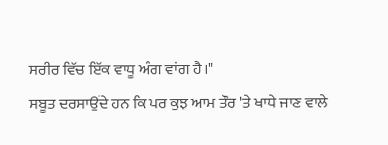ਸਰੀਰ ਵਿੱਚ ਇੱਕ ਵਾਧੂ ਅੰਗ ਵਾਂਗ ਹੈ।"
ਸਬੂਤ ਦਰਸਾਉਂਦੇ ਹਨ ਕਿ ਪਰ ਕੁਝ ਆਮ ਤੌਰ 'ਤੇ ਖਾਧੇ ਜਾਣ ਵਾਲੇ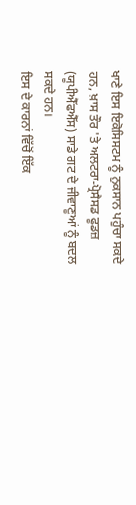ਖਾਣੇ ਇਸ ਇਕੋਸਿਸਟਮ ਨੂੰ ਨੁਕਸਾਨ ਪਹੁੰਚਾ ਸਕਦੇ ਹਨ, ਖ਼ਾਸ ਤੌਰ 'ਤੇ ਅਲਟਰਾ-ਪ੍ਰੋਸੈਸਡ ਫੂਡਜ਼ (ਯੂਪੀਐੱਫਐੱਸ) ਸਾਡੇ ਗਟ ਦੇ ਜੀਵਾਣੂਆਂ ਨੂੰ ਬਦਲ ਸਕਦੇ ਹਨ।
ਇਸ ਦੇ ਕਾਰਨਾਂ ਵਿੱਚੋਂ ਇੱਕ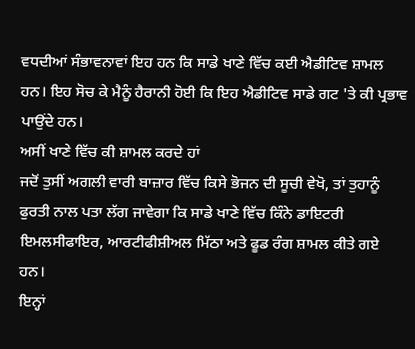ਵਧਦੀਆਂ ਸੰਭਾਵਨਾਵਾਂ ਇਹ ਹਨ ਕਿ ਸਾਡੇ ਖਾਣੇ ਵਿੱਚ ਕਈ ਐਡੀਟਿਵ ਸ਼ਾਮਲ ਹਨ। ਇਹ ਸੋਚ ਕੇ ਮੈਨੂੰ ਹੈਰਾਨੀ ਹੋਈ ਕਿ ਇਹ ਐਡੀਟਿਵ ਸਾਡੇ ਗਟ 'ਤੇ ਕੀ ਪ੍ਰਭਾਵ ਪਾਉਂਦੇ ਹਨ।
ਅਸੀਂ ਖਾਣੇ ਵਿੱਚ ਕੀ ਸ਼ਾਮਲ ਕਰਦੇ ਹਾਂ
ਜਦੋਂ ਤੁਸੀਂ ਅਗਲੀ ਵਾਰੀ ਬਾਜ਼ਾਰ ਵਿੱਚ ਕਿਸੇ ਭੋਜਨ ਦੀ ਸੂਚੀ ਵੇਖੋ, ਤਾਂ ਤੁਹਾਨੂੰ ਫੁਰਤੀ ਨਾਲ ਪਤਾ ਲੱਗ ਜਾਵੇਗਾ ਕਿ ਸਾਡੇ ਖਾਣੇ ਵਿੱਚ ਕਿੰਨੇ ਡਾਇਟਰੀ ਇਮਲਸੀਫਾਇਰ, ਆਰਟੀਫੀਸ਼ੀਅਲ ਮਿੱਠਾ ਅਤੇ ਫੂਡ ਰੰਗ ਸ਼ਾਮਲ ਕੀਤੇ ਗਏ ਹਨ।
ਇਨ੍ਹਾਂ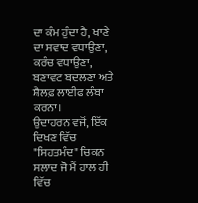ਦਾ ਕੰਮ ਹੁੰਦਾ ਹੈ, ਖਾਣੇ ਦਾ ਸਵਾਦ ਵਧਾਉਣਾ, ਕਰੰਚ ਵਧਾਉਣਾ, ਬਣਾਵਟ ਬਦਲਣਾ ਅਤੇ ਸ਼ੈਲਫ਼ ਲਾਈਫ ਲੰਬਾ ਕਰਨਾ।
ਉਦਾਹਰਨ ਵਜੋਂ, ਇੱਕ ਦਿਖਣ ਵਿੱਚ "ਸਿਹਤਮੰਦ" ਚਿਕਨ ਸਲਾਦ ਜੋ ਮੈਂ ਹਾਲ ਹੀ ਵਿੱਚ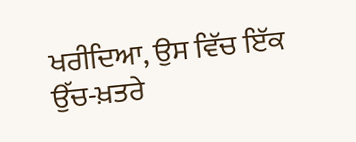ਖਰੀਦਿਆ, ਉਸ ਵਿੱਚ ਇੱਕ ਉੱਚ-ਖ਼ਤਰੇ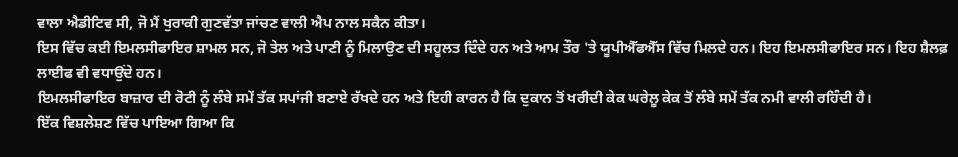ਵਾਲਾ ਐਡੀਟਿਵ ਸੀ, ਜੋ ਮੈਂ ਖੁਰਾਕੀ ਗੁਣਵੱਤਾ ਜਾਂਚਣ ਵਾਲੀ ਐਪ ਨਾਲ ਸਕੈਨ ਕੀਤਾ।
ਇਸ ਵਿੱਚ ਕਈ ਇਮਲਸੀਫਾਇਰ ਸ਼ਾਮਲ ਸਨ, ਜੋ ਤੇਲ ਅਤੇ ਪਾਣੀ ਨੂੰ ਮਿਲਾਉਣ ਦੀ ਸਹੂਲਤ ਦਿੰਦੇ ਹਨ ਅਤੇ ਆਮ ਤੌਰ 'ਤੇ ਯੂਪੀਐੱਫਐੱਸ ਵਿੱਚ ਮਿਲਦੇ ਹਨ। ਇਹ ਇਮਲਸੀਫਾਇਰ ਸਨ। ਇਹ ਸ਼ੈਲਫ਼ ਲਾਈਫ ਵੀ ਵਧਾਉਂਦੇ ਹਨ।
ਇਮਲਸੀਫਾਇਰ ਬਾਜ਼ਾਰ ਦੀ ਰੋਟੀ ਨੂੰ ਲੰਬੇ ਸਮੇਂ ਤੱਕ ਸਪਾਂਜੀ ਬਣਾਏ ਰੱਖਦੇ ਹਨ ਅਤੇ ਇਹੀ ਕਾਰਨ ਹੈ ਕਿ ਦੁਕਾਨ ਤੋਂ ਖਰੀਦੀ ਕੇਕ ਘਰੇਲੂ ਕੇਕ ਤੋਂ ਲੰਬੇ ਸਮੇਂ ਤੱਕ ਨਮੀ ਵਾਲੀ ਰਹਿੰਦੀ ਹੈ।
ਇੱਕ ਵਿਸ਼ਲੇਸ਼ਣ ਵਿੱਚ ਪਾਇਆ ਗਿਆ ਕਿ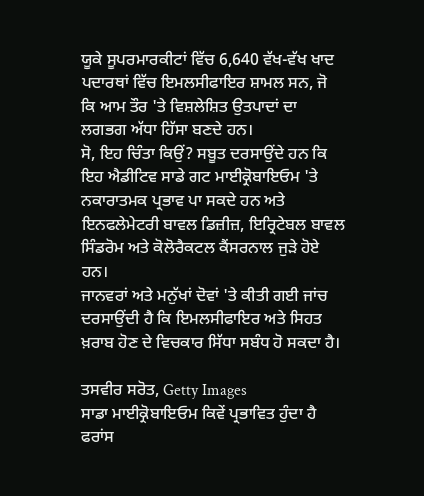ਯੂਕੇ ਸੂਪਰਮਾਰਕੀਟਾਂ ਵਿੱਚ 6,640 ਵੱਖ-ਵੱਖ ਖਾਦ ਪਦਾਰਥਾਂ ਵਿੱਚ ਇਮਲਸੀਫਾਇਰ ਸ਼ਾਮਲ ਸਨ, ਜੋ ਕਿ ਆਮ ਤੌਰ 'ਤੇ ਵਿਸ਼ਲੇਸ਼ਿਤ ਉਤਪਾਦਾਂ ਦਾ ਲਗਭਗ ਅੱਧਾ ਹਿੱਸਾ ਬਣਦੇ ਹਨ।
ਸੋ, ਇਹ ਚਿੰਤਾ ਕਿਉਂ? ਸਬੂਤ ਦਰਸਾਉਂਦੇ ਹਨ ਕਿ ਇਹ ਐਡੀਟਿਵ ਸਾਡੇ ਗਟ ਮਾਈਕ੍ਰੋਬਾਇਓਮ 'ਤੇ ਨਕਾਰਾਤਮਕ ਪ੍ਰਭਾਵ ਪਾ ਸਕਦੇ ਹਨ ਅਤੇ ਇਨਫਲੇਮੇਟਰੀ ਬਾਵਲ ਡਿਜ਼ੀਜ਼, ਇਰ੍ਰਿਟੇਬਲ ਬਾਵਲ ਸਿੰਡਰੋਮ ਅਤੇ ਕੋਲੋਰੈਕਟਲ ਕੈਂਸਰਨਾਲ ਜੁੜੇ ਹੋਏ ਹਨ।
ਜਾਨਵਰਾਂ ਅਤੇ ਮਨੁੱਖਾਂ ਦੋਵਾਂ 'ਤੇ ਕੀਤੀ ਗਈ ਜਾਂਚ ਦਰਸਾਉਂਦੀ ਹੈ ਕਿ ਇਮਲਸੀਫਾਇਰ ਅਤੇ ਸਿਹਤ ਖ਼ਰਾਬ ਹੋਣ ਦੇ ਵਿਚਕਾਰ ਸਿੱਧਾ ਸਬੰਧ ਹੋ ਸਕਦਾ ਹੈ।

ਤਸਵੀਰ ਸਰੋਤ, Getty Images
ਸਾਡਾ ਮਾਈਕ੍ਰੋਬਾਇਓਮ ਕਿਵੇਂ ਪ੍ਰਭਾਵਿਤ ਹੁੰਦਾ ਹੈ
ਫਰਾਂਸ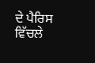ਦੇ ਪੈਰਿਸ ਵਿੱਚਲੇ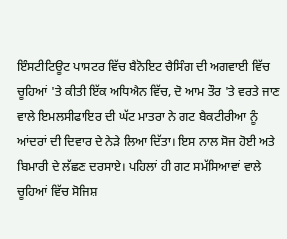ਇੰਸਟੀਟਿਊਟ ਪਾਸਟਰ ਵਿੱਚ ਬੈਨੋਇਟ ਚੈਸਿੰਗ ਦੀ ਅਗਵਾਈ ਵਿੱਚ ਚੂਹਿਆਂ 'ਤੇ ਕੀਤੀ ਇੱਕ ਅਧਿਐਨ ਵਿੱਚ, ਦੋ ਆਮ ਤੌਰ 'ਤੇ ਵਰਤੇ ਜਾਣ ਵਾਲੇ ਇਮਲਸੀਫਾਇਰ ਦੀ ਘੱਟ ਮਾਤਰਾ ਨੇ ਗਟ ਬੈਕਟੀਰੀਆ ਨੂੰ ਆਂਦਰਾਂ ਦੀ ਦਿਵਾਰ ਦੇ ਨੇੜੇ ਲਿਆ ਦਿੱਤਾ। ਇਸ ਨਾਲ ਸੋਜ ਹੋਈ ਅਤੇ ਬਿਮਾਰੀ ਦੇ ਲੱਛਣ ਦਰਸਾਏ। ਪਹਿਲਾਂ ਹੀ ਗਟ ਸਮੱਸਿਆਵਾਂ ਵਾਲੇ ਚੂਹਿਆਂ ਵਿੱਚ ਸੋਜਿਸ਼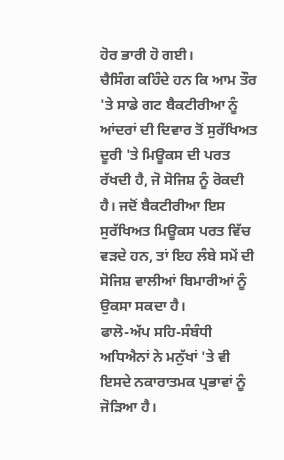ਹੋਰ ਭਾਰੀ ਹੋ ਗਈ।
ਚੈਸਿੰਗ ਕਹਿੰਦੇ ਹਨ ਕਿ ਆਮ ਤੌਰ 'ਤੇ ਸਾਡੇ ਗਟ ਬੈਕਟੀਰੀਆ ਨੂੰ ਆਂਦਰਾਂ ਦੀ ਦਿਵਾਰ ਤੋਂ ਸੁਰੱਖਿਅਤ ਦੂਰੀ 'ਤੇ ਮਿਊਕਸ ਦੀ ਪਰਤ ਰੱਖਦੀ ਹੈ, ਜੋ ਸੋਜਿਸ਼ ਨੂੰ ਰੋਕਦੀ ਹੈ। ਜਦੋਂ ਬੈਕਟੀਰੀਆ ਇਸ ਸੁਰੱਖਿਅਤ ਮਿਊਕਸ ਪਰਤ ਵਿੱਚ ਵੜਦੇ ਹਨ, ਤਾਂ ਇਹ ਲੰਬੇ ਸਮੇਂ ਦੀ ਸੋਜਿਸ਼ ਵਾਲੀਆਂ ਬਿਮਾਰੀਆਂ ਨੂੰ ਉਕਸਾ ਸਕਦਾ ਹੈ।
ਫਾਲੋ-ਅੱਪ ਸਹਿ-ਸੰਬੰਧੀ ਅਧਿਐਨਾਂ ਨੇ ਮਨੁੱਖਾਂ 'ਤੇ ਵੀ ਇਸਦੇ ਨਕਾਰਾਤਮਕ ਪ੍ਰਭਾਵਾਂ ਨੂੰ ਜੋੜਿਆ ਹੈ।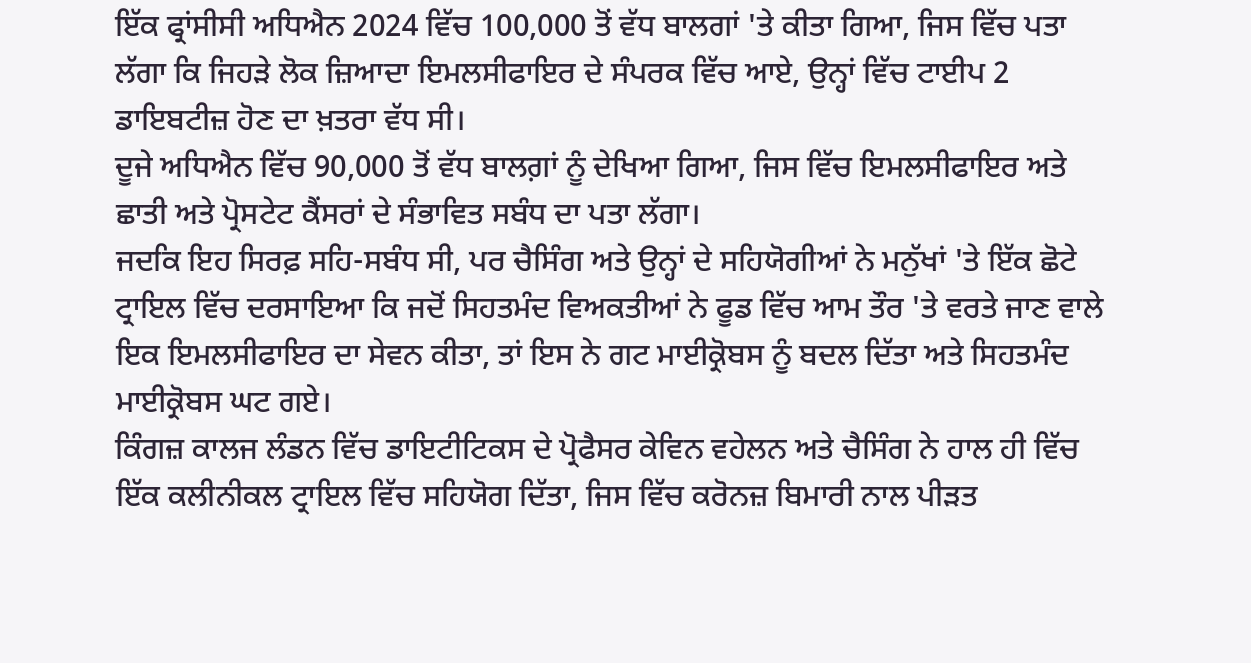ਇੱਕ ਫ੍ਰਾਂਸੀਸੀ ਅਧਿਐਨ 2024 ਵਿੱਚ 100,000 ਤੋਂ ਵੱਧ ਬਾਲਗਾਂ 'ਤੇ ਕੀਤਾ ਗਿਆ, ਜਿਸ ਵਿੱਚ ਪਤਾ ਲੱਗਾ ਕਿ ਜਿਹੜੇ ਲੋਕ ਜ਼ਿਆਦਾ ਇਮਲਸੀਫਾਇਰ ਦੇ ਸੰਪਰਕ ਵਿੱਚ ਆਏ, ਉਨ੍ਹਾਂ ਵਿੱਚ ਟਾਈਪ 2 ਡਾਇਬਟੀਜ਼ ਹੋਣ ਦਾ ਖ਼ਤਰਾ ਵੱਧ ਸੀ।
ਦੂਜੇ ਅਧਿਐਨ ਵਿੱਚ 90,000 ਤੋਂ ਵੱਧ ਬਾਲਗ਼ਾਂ ਨੂੰ ਦੇਖਿਆ ਗਿਆ, ਜਿਸ ਵਿੱਚ ਇਮਲਸੀਫਾਇਰ ਅਤੇ ਛਾਤੀ ਅਤੇ ਪ੍ਰੋਸਟੇਟ ਕੈਂਸਰਾਂ ਦੇ ਸੰਭਾਵਿਤ ਸਬੰਧ ਦਾ ਪਤਾ ਲੱਗਾ।
ਜਦਕਿ ਇਹ ਸਿਰਫ਼ ਸਹਿ-ਸਬੰਧ ਸੀ, ਪਰ ਚੈਸਿੰਗ ਅਤੇ ਉਨ੍ਹਾਂ ਦੇ ਸਹਿਯੋਗੀਆਂ ਨੇ ਮਨੁੱਖਾਂ 'ਤੇ ਇੱਕ ਛੋਟੇ ਟ੍ਰਾਇਲ ਵਿੱਚ ਦਰਸਾਇਆ ਕਿ ਜਦੋਂ ਸਿਹਤਮੰਦ ਵਿਅਕਤੀਆਂ ਨੇ ਫੂਡ ਵਿੱਚ ਆਮ ਤੌਰ 'ਤੇ ਵਰਤੇ ਜਾਣ ਵਾਲੇ ਇਕ ਇਮਲਸੀਫਾਇਰ ਦਾ ਸੇਵਨ ਕੀਤਾ, ਤਾਂ ਇਸ ਨੇ ਗਟ ਮਾਈਕ੍ਰੋਬਸ ਨੂੰ ਬਦਲ ਦਿੱਤਾ ਅਤੇ ਸਿਹਤਮੰਦ ਮਾਈਕ੍ਰੋਬਸ ਘਟ ਗਏ।
ਕਿੰਗਜ਼ ਕਾਲਜ ਲੰਡਨ ਵਿੱਚ ਡਾਇਟੀਟਿਕਸ ਦੇ ਪ੍ਰੋਫੈਸਰ ਕੇਵਿਨ ਵਹੇਲਨ ਅਤੇ ਚੈਸਿੰਗ ਨੇ ਹਾਲ ਹੀ ਵਿੱਚ ਇੱਕ ਕਲੀਨੀਕਲ ਟ੍ਰਾਇਲ ਵਿੱਚ ਸਹਿਯੋਗ ਦਿੱਤਾ, ਜਿਸ ਵਿੱਚ ਕਰੋਨਜ਼ ਬਿਮਾਰੀ ਨਾਲ ਪੀੜਤ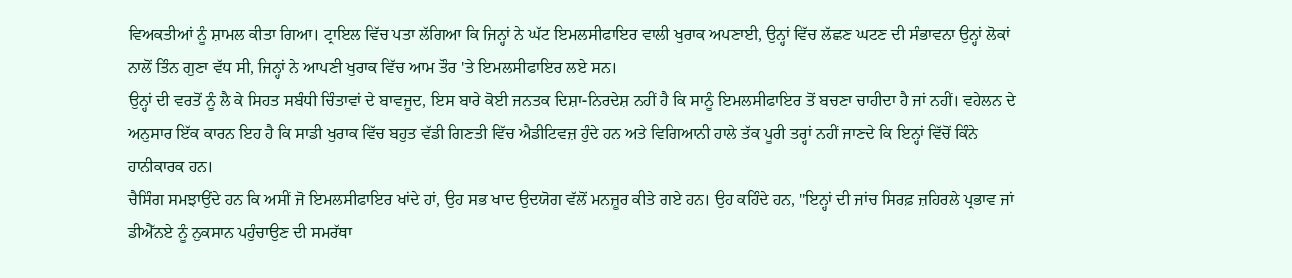ਵਿਅਕਤੀਆਂ ਨੂੰ ਸ਼ਾਮਲ ਕੀਤਾ ਗਿਆ। ਟ੍ਰਾਇਲ ਵਿੱਚ ਪਤਾ ਲੱਗਿਆ ਕਿ ਜਿਨ੍ਹਾਂ ਨੇ ਘੱਟ ਇਮਲਸੀਫਾਇਰ ਵਾਲੀ ਖੁਰਾਕ ਅਪਣਾਈ, ਉਨ੍ਹਾਂ ਵਿੱਚ ਲੱਛਣ ਘਟਣ ਦੀ ਸੰਭਾਵਨਾ ਉਨ੍ਹਾਂ ਲੋਕਾਂ ਨਾਲੋਂ ਤਿੰਨ ਗੁਣਾ ਵੱਧ ਸੀ, ਜਿਨ੍ਹਾਂ ਨੇ ਆਪਣੀ ਖੁਰਾਕ ਵਿੱਚ ਆਮ ਤੌਰ 'ਤੇ ਇਮਲਸੀਫਾਇਰ ਲਏ ਸਨ।
ਉਨ੍ਹਾਂ ਦੀ ਵਰਤੋਂ ਨੂੰ ਲੈ ਕੇ ਸਿਹਤ ਸਬੰਧੀ ਚਿੰਤਾਵਾਂ ਦੇ ਬਾਵਜੂਦ, ਇਸ ਬਾਰੇ ਕੋਈ ਜਨਤਕ ਦਿਸ਼ਾ-ਨਿਰਦੇਸ਼ ਨਹੀਂ ਹੈ ਕਿ ਸਾਨੂੰ ਇਮਲਸੀਫਾਇਰ ਤੋਂ ਬਚਣਾ ਚਾਹੀਦਾ ਹੈ ਜਾਂ ਨਹੀਂ। ਵਹੇਲਨ ਦੇ ਅਨੁਸਾਰ ਇੱਕ ਕਾਰਨ ਇਹ ਹੈ ਕਿ ਸਾਡੀ ਖੁਰਾਕ ਵਿੱਚ ਬਹੁਤ ਵੱਡੀ ਗਿਣਤੀ ਵਿੱਚ ਐਡੀਟਿਵਜ਼ ਹੁੰਦੇ ਹਨ ਅਤੇ ਵਿਗਿਆਨੀ ਹਾਲੇ ਤੱਕ ਪੂਰੀ ਤਰ੍ਹਾਂ ਨਹੀਂ ਜਾਣਦੇ ਕਿ ਇਨ੍ਹਾਂ ਵਿੱਚੋਂ ਕਿੰਨੇ ਹਾਨੀਕਾਰਕ ਹਨ।
ਚੈਸਿੰਗ ਸਮਝਾਉਂਦੇ ਹਨ ਕਿ ਅਸੀਂ ਜੋ ਇਮਲਸੀਫਾਇਰ ਖਾਂਦੇ ਹਾਂ, ਉਹ ਸਭ ਖਾਦ ਉਦਯੋਗ ਵੱਲੋਂ ਮਨਜ਼ੂਰ ਕੀਤੇ ਗਏ ਹਨ। ਉਹ ਕਹਿੰਦੇ ਹਨ, "ਇਨ੍ਹਾਂ ਦੀ ਜਾਂਚ ਸਿਰਫ਼ ਜ਼ਹਿਰਲੇ ਪ੍ਰਭਾਵ ਜਾਂ ਡੀਐੱਨਏ ਨੂੰ ਨੁਕਸਾਨ ਪਹੁੰਚਾਉਣ ਦੀ ਸਮਰੱਥਾ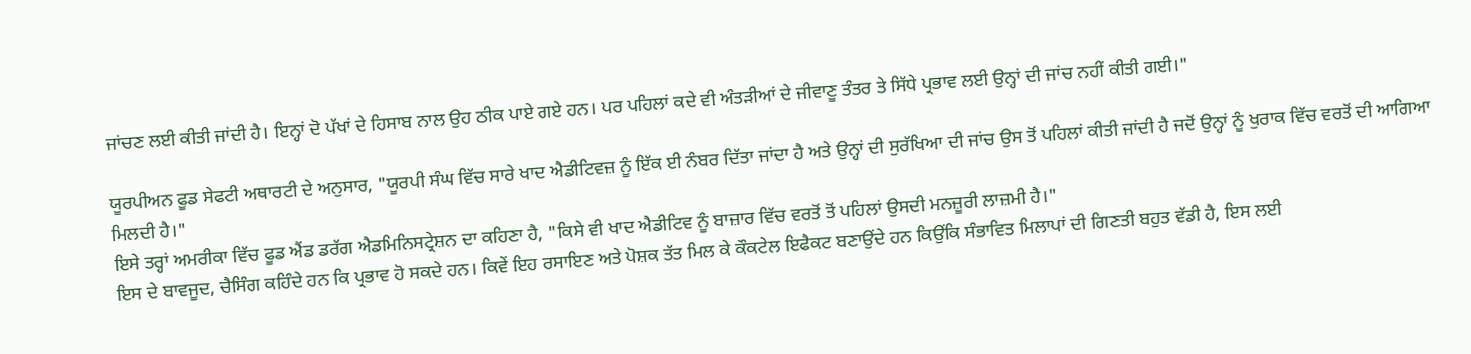ਜਾਂਚਣ ਲਈ ਕੀਤੀ ਜਾਂਦੀ ਹੈ। ਇਨ੍ਹਾਂ ਦੋ ਪੱਖਾਂ ਦੇ ਹਿਸਾਬ ਨਾਲ ਉਹ ਠੀਕ ਪਾਏ ਗਏ ਹਨ। ਪਰ ਪਹਿਲਾਂ ਕਦੇ ਵੀ ਅੰਤੜੀਆਂ ਦੇ ਜੀਵਾਣੂ ਤੰਤਰ ਤੇ ਸਿੱਧੇ ਪ੍ਰਭਾਵ ਲਈ ਉਨ੍ਹਾਂ ਦੀ ਜਾਂਚ ਨਹੀਂ ਕੀਤੀ ਗਈ।"

ਯੂਰਪੀਅਨ ਫੂਡ ਸੇਫਟੀ ਅਥਾਰਟੀ ਦੇ ਅਨੁਸਾਰ, "ਯੂਰਪੀ ਸੰਘ ਵਿੱਚ ਸਾਰੇ ਖਾਦ ਐਡੀਟਿਵਜ਼ ਨੂੰ ਇੱਕ ਈ ਨੰਬਰ ਦਿੱਤਾ ਜਾਂਦਾ ਹੈ ਅਤੇ ਉਨ੍ਹਾਂ ਦੀ ਸੁਰੱਖਿਆ ਦੀ ਜਾਂਚ ਉਸ ਤੋਂ ਪਹਿਲਾਂ ਕੀਤੀ ਜਾਂਦੀ ਹੈ ਜਦੋਂ ਉਨ੍ਹਾਂ ਨੂੰ ਖੁਰਾਕ ਵਿੱਚ ਵਰਤੋਂ ਦੀ ਆਗਿਆ ਮਿਲਦੀ ਹੈ।"
ਇਸੇ ਤਰ੍ਹਾਂ ਅਮਰੀਕਾ ਵਿੱਚ ਫੂਡ ਐਂਡ ਡਰੱਗ ਐਡਮਿਨਿਸਟ੍ਰੇਸ਼ਨ ਦਾ ਕਹਿਣਾ ਹੈ, "ਕਿਸੇ ਵੀ ਖਾਦ ਐਡੀਟਿਵ ਨੂੰ ਬਾਜ਼ਾਰ ਵਿੱਚ ਵਰਤੋਂ ਤੋਂ ਪਹਿਲਾਂ ਉਸਦੀ ਮਨਜ਼ੂਰੀ ਲਾਜ਼ਮੀ ਹੈ।"
ਇਸ ਦੇ ਬਾਵਜੂਦ, ਚੈਸਿੰਗ ਕਹਿੰਦੇ ਹਨ ਕਿ ਪ੍ਰਭਾਵ ਹੋ ਸਕਦੇ ਹਨ। ਕਿਵੇਂ ਇਹ ਰਸਾਇਣ ਅਤੇ ਪੋਸ਼ਕ ਤੱਤ ਮਿਲ ਕੇ ਕੌਕਟੇਲ ਇਫੈਕਟ ਬਣਾਉਂਦੇ ਹਨ ਕਿਉਂਕਿ ਸੰਭਾਵਿਤ ਮਿਲਾਪਾਂ ਦੀ ਗਿਣਤੀ ਬਹੁਤ ਵੱਡੀ ਹੈ, ਇਸ ਲਈ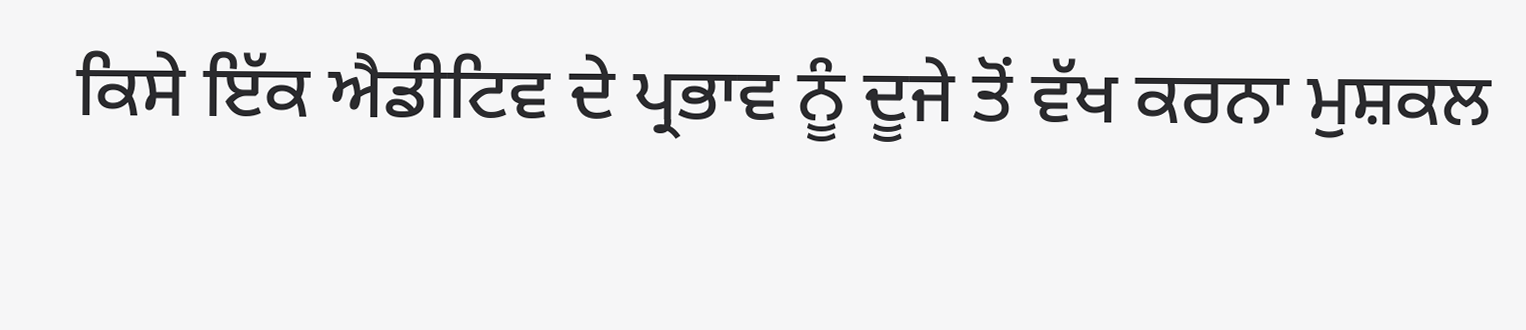ਕਿਸੇ ਇੱਕ ਐਡੀਟਿਵ ਦੇ ਪ੍ਰਭਾਵ ਨੂੰ ਦੂਜੇ ਤੋਂ ਵੱਖ ਕਰਨਾ ਮੁਸ਼ਕਲ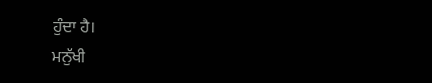ਹੁੰਦਾ ਹੈ।
ਮਨੁੱਖੀ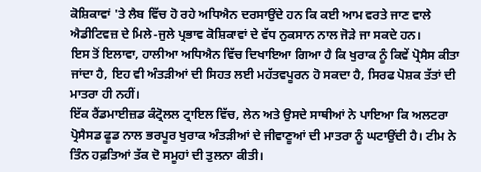ਕੋਸ਼ਿਕਾਵਾਂ 'ਤੇ ਲੈਬ ਵਿੱਚ ਹੋ ਰਹੇ ਅਧਿਐਨ ਦਰਸਾਉਂਦੇ ਹਨ ਕਿ ਕਈ ਆਮ ਵਰਤੇ ਜਾਣ ਵਾਲੇ ਐਡੀਟਿਵਜ਼ ਦੇ ਮਿਲੇ-ਜੁਲੇ ਪ੍ਰਭਾਵ ਕੋਸ਼ਿਕਾਵਾਂ ਦੇ ਵੱਧ ਨੁਕਸਾਨ ਨਾਲ ਜੋੜੇ ਜਾ ਸਕਦੇ ਹਨ।
ਇਸ ਤੋਂ ਇਲਾਵਾ, ਹਾਲੀਆ ਅਧਿਐਨ ਵਿੱਚ ਦਿਖਾਇਆ ਗਿਆ ਹੈ ਕਿ ਖੁਰਾਕ ਨੂੰ ਕਿਵੇਂ ਪ੍ਰੋਸੈਸ ਕੀਤਾ ਜਾਂਦਾ ਹੈ, ਇਹ ਵੀ ਅੰਤੜੀਆਂ ਦੀ ਸਿਹਤ ਲਈ ਮਹੱਤਵਪੂਰਨ ਹੋ ਸਕਦਾ ਹੈ, ਸਿਰਫ ਪੋਸ਼ਕ ਤੱਤਾਂ ਦੀ ਮਾਤਰਾ ਹੀ ਨਹੀਂ।
ਇੱਕ ਰੈਂਡਮਾਈਜ਼ਡ ਕੰਟ੍ਰੋਲਲ ਟ੍ਰਾਇਲ ਵਿੱਚ, ਲੇਨ ਅਤੇ ਉਸਦੇ ਸਾਥੀਆਂ ਨੇ ਪਾਇਆ ਕਿ ਅਲਟਰਾ ਪ੍ਰੋਸੈਸਡ ਫੂਡ ਨਾਲ ਭਰਪੂਰ ਖੁਰਾਕ ਅੰਤੜੀਆਂ ਦੇ ਜੀਵਾਣੂਆਂ ਦੀ ਮਾਤਰਾ ਨੂੰ ਘਟਾਉਂਦੀ ਹੈ। ਟੀਮ ਨੇ ਤਿੰਨ ਹਫ਼ਤਿਆਂ ਤੱਕ ਦੋ ਸਮੂਹਾਂ ਦੀ ਤੁਲਨਾ ਕੀਤੀ।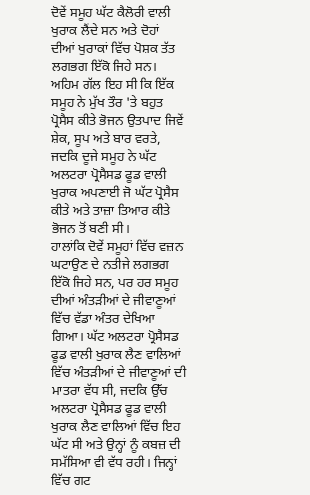ਦੋਵੇਂ ਸਮੂਹ ਘੱਟ ਕੈਲੋਰੀ ਵਾਲੀ ਖੁਰਾਕ ਲੈਂਦੇ ਸਨ ਅਤੇ ਦੋਹਾਂ ਦੀਆਂ ਖੁਰਾਕਾਂ ਵਿੱਚ ਪੋਸ਼ਕ ਤੱਤ ਲਗਭਗ ਇੱਕੋ ਜਿਹੇ ਸਨ।
ਅਹਿਮ ਗੱਲ ਇਹ ਸੀ ਕਿ ਇੱਕ ਸਮੂਹ ਨੇ ਮੁੱਖ ਤੌਰ 'ਤੇ ਬਹੁਤ ਪ੍ਰੋਸੈਸ ਕੀਤੇ ਭੋਜਨ ਉਤਪਾਦ ਜਿਵੇਂ ਸ਼ੇਕ, ਸੂਪ ਅਤੇ ਬਾਰ ਵਰਤੇ, ਜਦਕਿ ਦੂਜੇ ਸਮੂਹ ਨੇ ਘੱਟ ਅਲਟਰਾ ਪ੍ਰੋਸੈਸਡ ਫੂਡ ਵਾਲੀ ਖੁਰਾਕ ਅਪਣਾਈ ਜੋ ਘੱਟ ਪ੍ਰੋਸੈਸ ਕੀਤੇ ਅਤੇ ਤਾਜ਼ਾ ਤਿਆਰ ਕੀਤੇ ਭੋਜਨ ਤੋਂ ਬਣੀ ਸੀ।
ਹਾਲਾਂਕਿ ਦੋਵੇਂ ਸਮੂਹਾਂ ਵਿੱਚ ਵਜ਼ਨ ਘਟਾਉਣ ਦੇ ਨਤੀਜੇ ਲਗਭਗ ਇੱਕੋ ਜਿਹੇ ਸਨ, ਪਰ ਹਰ ਸਮੂਹ ਦੀਆਂ ਅੰਤੜੀਆਂ ਦੇ ਜੀਵਾਣੂਆਂ ਵਿੱਚ ਵੱਡਾ ਅੰਤਰ ਦੇਖਿਆ ਗਿਆ। ਘੱਟ ਅਲਟਰਾ ਪ੍ਰੋਸੈਸਡ ਫੂਡ ਵਾਲੀ ਖੁਰਾਕ ਲੈਣ ਵਾਲਿਆਂ ਵਿੱਚ ਅੰਤੜੀਆਂ ਦੇ ਜੀਵਾਣੂਆਂ ਦੀ ਮਾਤਰਾ ਵੱਧ ਸੀ, ਜਦਕਿ ਉੱਚ ਅਲਟਰਾ ਪ੍ਰੋਸੈਸਡ ਫੂਡ ਵਾਲੀ ਖੁਰਾਕ ਲੈਣ ਵਾਲਿਆਂ ਵਿੱਚ ਇਹ ਘੱਟ ਸੀ ਅਤੇ ਉਨ੍ਹਾਂ ਨੂੰ ਕਬਜ਼ ਦੀ ਸਮੱਸਿਆ ਵੀ ਵੱਧ ਰਹੀ। ਜਿਨ੍ਹਾਂ ਵਿੱਚ ਗਟ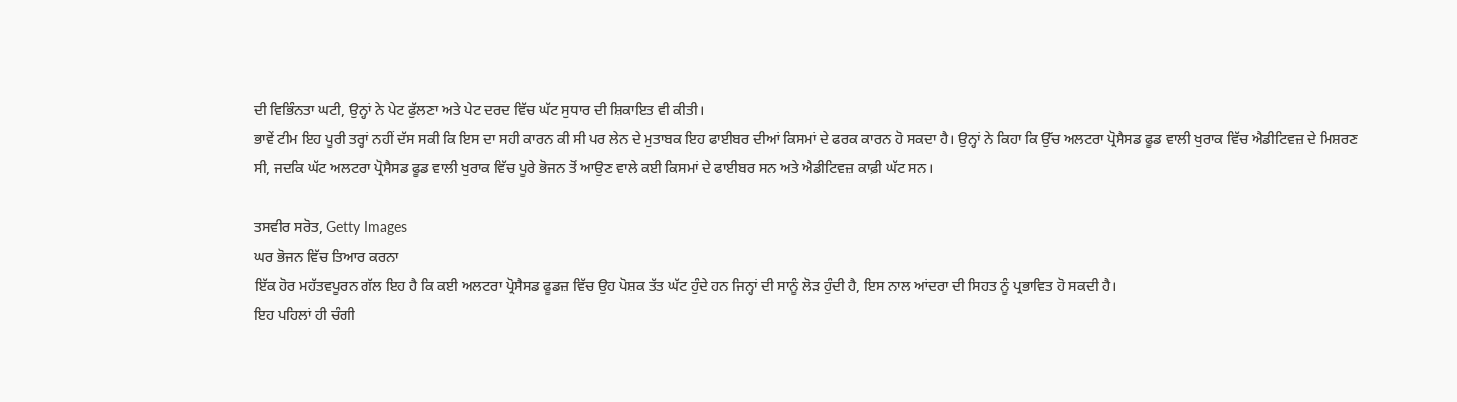ਦੀ ਵਿਭਿੰਨਤਾ ਘਟੀ, ਉਨ੍ਹਾਂ ਨੇ ਪੇਟ ਫੁੱਲਣਾ ਅਤੇ ਪੇਟ ਦਰਦ ਵਿੱਚ ਘੱਟ ਸੁਧਾਰ ਦੀ ਸ਼ਿਕਾਇਤ ਵੀ ਕੀਤੀ।
ਭਾਵੇਂ ਟੀਮ ਇਹ ਪੂਰੀ ਤਰ੍ਹਾਂ ਨਹੀਂ ਦੱਸ ਸਕੀ ਕਿ ਇਸ ਦਾ ਸਹੀ ਕਾਰਨ ਕੀ ਸੀ ਪਰ ਲੇਨ ਦੇ ਮੁਤਾਬਕ ਇਹ ਫਾਈਬਰ ਦੀਆਂ ਕਿਸਮਾਂ ਦੇ ਫਰਕ ਕਾਰਨ ਹੋ ਸਕਦਾ ਹੈ। ਉਨ੍ਹਾਂ ਨੇ ਕਿਹਾ ਕਿ ਉੱਚ ਅਲਟਰਾ ਪ੍ਰੋਸੈਸਡ ਫੂਡ ਵਾਲੀ ਖੁਰਾਕ ਵਿੱਚ ਐਡੀਟਿਵਜ਼ ਦੇ ਮਿਸ਼ਰਣ ਸੀ, ਜਦਕਿ ਘੱਟ ਅਲਟਰਾ ਪ੍ਰੋਸੈਸਡ ਫੂਡ ਵਾਲੀ ਖੁਰਾਕ ਵਿੱਚ ਪੂਰੇ ਭੋਜਨ ਤੋਂ ਆਉਣ ਵਾਲੇ ਕਈ ਕਿਸਮਾਂ ਦੇ ਫਾਈਬਰ ਸਨ ਅਤੇ ਐਡੀਟਿਵਜ਼ ਕਾਫ਼ੀ ਘੱਟ ਸਨ।

ਤਸਵੀਰ ਸਰੋਤ, Getty Images
ਘਰ ਭੋਜਨ ਵਿੱਚ ਤਿਆਰ ਕਰਨਾ
ਇੱਕ ਹੋਰ ਮਹੱਤਵਪੂਰਨ ਗੱਲ ਇਹ ਹੈ ਕਿ ਕਈ ਅਲਟਰਾ ਪ੍ਰੋਸੈਸਡ ਫੂਡਜ਼ ਵਿੱਚ ਉਹ ਪੋਸ਼ਕ ਤੱਤ ਘੱਟ ਹੁੰਦੇ ਹਨ ਜਿਨ੍ਹਾਂ ਦੀ ਸਾਨੂੰ ਲੋੜ ਹੁੰਦੀ ਹੈ, ਇਸ ਨਾਲ ਆਂਦਰਾ ਦੀ ਸਿਹਤ ਨੂੰ ਪ੍ਰਭਾਵਿਤ ਹੋ ਸਕਦੀ ਹੈ।
ਇਹ ਪਹਿਲਾਂ ਹੀ ਚੰਗੀ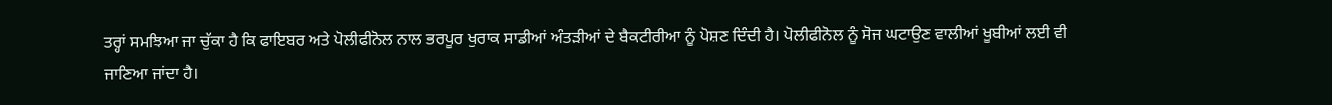ਤਰ੍ਹਾਂ ਸਮਝਿਆ ਜਾ ਚੁੱਕਾ ਹੈ ਕਿ ਫਾਇਬਰ ਅਤੇ ਪੋਲੀਫੀਨੋਲ ਨਾਲ ਭਰਪੂਰ ਖੁਰਾਕ ਸਾਡੀਆਂ ਅੰਤੜੀਆਂ ਦੇ ਬੈਕਟੀਰੀਆ ਨੂੰ ਪੋਸ਼ਣ ਦਿੰਦੀ ਹੈ। ਪੋਲੀਫੀਨੋਲ ਨੂੰ ਸੋਜ ਘਟਾਉਣ ਵਾਲੀਆਂ ਖੂਬੀਆਂ ਲਈ ਵੀ ਜਾਣਿਆ ਜਾਂਦਾ ਹੈ।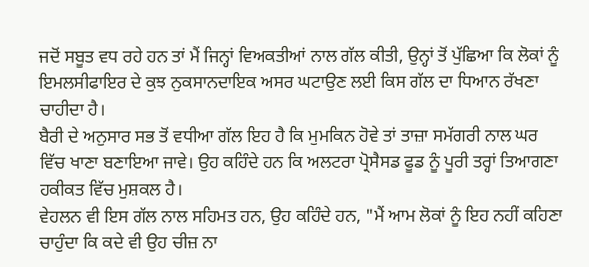ਜਦੋਂ ਸਬੂਤ ਵਧ ਰਹੇ ਹਨ ਤਾਂ ਮੈਂ ਜਿਨ੍ਹਾਂ ਵਿਅਕਤੀਆਂ ਨਾਲ ਗੱਲ ਕੀਤੀ, ਉਨ੍ਹਾਂ ਤੋਂ ਪੁੱਛਿਆ ਕਿ ਲੋਕਾਂ ਨੂੰ ਇਮਲਸੀਫਾਇਰ ਦੇ ਕੁਝ ਨੁਕਸਾਨਦਾਇਕ ਅਸਰ ਘਟਾਉਣ ਲਈ ਕਿਸ ਗੱਲ ਦਾ ਧਿਆਨ ਰੱਖਣਾ ਚਾਹੀਦਾ ਹੈ।
ਬੈਰੀ ਦੇ ਅਨੁਸਾਰ ਸਭ ਤੋਂ ਵਧੀਆ ਗੱਲ ਇਹ ਹੈ ਕਿ ਮੁਮਕਿਨ ਹੋਵੇ ਤਾਂ ਤਾਜ਼ਾ ਸਮੱਗਰੀ ਨਾਲ ਘਰ ਵਿੱਚ ਖਾਣਾ ਬਣਾਇਆ ਜਾਵੇ। ਉਹ ਕਹਿੰਦੇ ਹਨ ਕਿ ਅਲਟਰਾ ਪ੍ਰੋਸੈਸਡ ਫੂਡ ਨੂੰ ਪੂਰੀ ਤਰ੍ਹਾਂ ਤਿਆਗਣਾ ਹਕੀਕਤ ਵਿੱਚ ਮੁਸ਼ਕਲ ਹੈ।
ਵੇਹਲਨ ਵੀ ਇਸ ਗੱਲ ਨਾਲ ਸਹਿਮਤ ਹਨ, ਉਹ ਕਹਿੰਦੇ ਹਨ, "ਮੈਂ ਆਮ ਲੋਕਾਂ ਨੂੰ ਇਹ ਨਹੀਂ ਕਹਿਣਾ ਚਾਹੁੰਦਾ ਕਿ ਕਦੇ ਵੀ ਉਹ ਚੀਜ਼ ਨਾ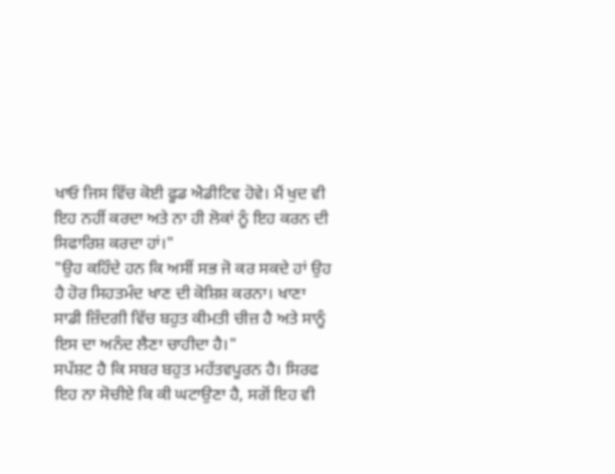ਖਾਓ ਜਿਸ ਵਿੱਚ ਕੋਈ ਫੂਡ ਐਡੀਟਿਵ ਹੋਵੇ। ਮੈਂ ਖੁਦ ਵੀ ਇਹ ਨਹੀਂ ਕਰਦਾ ਅਤੇ ਨਾ ਹੀ ਲੋਕਾਂ ਨੂੰ ਇਹ ਕਰਨ ਦੀ ਸਿਫਾਰਿਸ਼ ਕਰਦਾ ਹਾਂ।"
"ਉਹ ਕਹਿੰਦੇ ਹਨ ਕਿ ਅਸੀਂ ਸਭ ਜੋ ਕਰ ਸਕਦੇ ਹਾਂ ਉਹ ਹੈ ਹੋਰ ਸਿਹਤਮੰਦ ਖਾਣ ਦੀ ਕੋਸ਼ਿਸ਼ ਕਰਨਾ। ਖਾਣਾ ਸਾਡੀ ਜ਼ਿੰਦਗੀ ਵਿੱਚ ਬਹੁਤ ਕੀਮਤੀ ਚੀਜ਼ ਹੈ ਅਤੇ ਸਾਨੂੰ ਇਸ ਦਾ ਅਨੰਦ ਲੈਣਾ ਚਾਹੀਦਾ ਹੈ।"
ਸਪੱਸ਼ਟ ਹੈ ਕਿ ਸਬਰ ਬਹੁਤ ਮਹੱਤਵਪੂਰਨ ਹੈ। ਸਿਰਫ ਇਹ ਨਾ ਸੋਚੀਏ ਕਿ ਕੀ ਘਟਾਉਣਾ ਹੈ, ਸਗੋਂ ਇਹ ਵੀ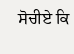ਸੋਚੀਏ ਕਿ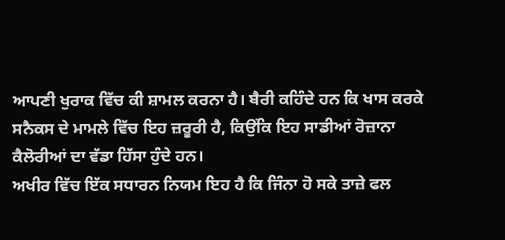ਆਪਣੀ ਖੁਰਾਕ ਵਿੱਚ ਕੀ ਸ਼ਾਮਲ ਕਰਨਾ ਹੈ। ਬੈਰੀ ਕਹਿੰਦੇ ਹਨ ਕਿ ਖਾਸ ਕਰਕੇ ਸਨੈਕਸ ਦੇ ਮਾਮਲੇ ਵਿੱਚ ਇਹ ਜ਼ਰੂਰੀ ਹੈ, ਕਿਉਂਕਿ ਇਹ ਸਾਡੀਆਂ ਰੋਜ਼ਾਨਾ ਕੈਲੋਰੀਆਂ ਦਾ ਵੱਡਾ ਹਿੱਸਾ ਹੁੰਦੇ ਹਨ।
ਅਖੀਰ ਵਿੱਚ ਇੱਕ ਸਧਾਰਨ ਨਿਯਮ ਇਹ ਹੈ ਕਿ ਜਿੰਨਾ ਹੋ ਸਕੇ ਤਾਜ਼ੇ ਫਲ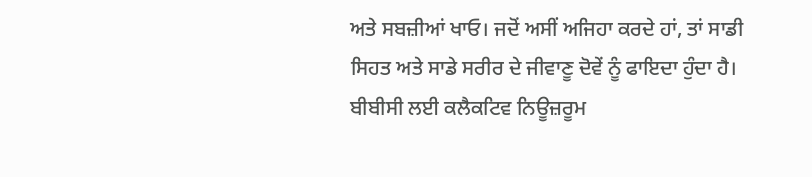ਅਤੇ ਸਬਜ਼ੀਆਂ ਖਾਓ। ਜਦੋਂ ਅਸੀਂ ਅਜਿਹਾ ਕਰਦੇ ਹਾਂ, ਤਾਂ ਸਾਡੀ ਸਿਹਤ ਅਤੇ ਸਾਡੇ ਸਰੀਰ ਦੇ ਜੀਵਾਣੂ ਦੋਵੇਂ ਨੂੰ ਫਾਇਦਾ ਹੁੰਦਾ ਹੈ।
ਬੀਬੀਸੀ ਲਈ ਕਲੈਕਟਿਵ ਨਿਊਜ਼ਰੂਮ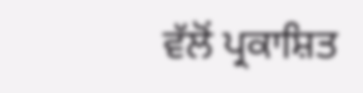ਵੱਲੋਂ ਪ੍ਰਕਾਸ਼ਿਤ